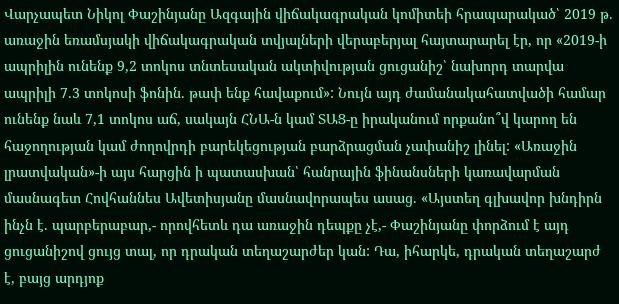Վարչապետ Նիկոլ Փաշինյանը Ազգային վիճակագրական կոմիտեի հրապարակած՝ 2019 թ. առաջին եռամսյակի վիճակագրական տվյալների վերաբերյալ հայտարարել էր, որ «2019-ի ապրիլին ունենք 9,2 տոկոս տնտեսական ակտիվության ցուցանիշ՝ նախորդ տարվա ապրիլի 7.3 տոկոսի ֆոնին. թափ ենք հավաքում»: Նույն այդ ժամանակահատվածի համար ունենք նաև 7,1 տոկոս աճ, սակայն ՀՆԱ-ն կամ ՏԱՑ-ը իրականում որքանո՞վ կարող են հաջողության կամ ժողովրդի բարեկեցության բարձրացման չափանիշ լինել: «Առաջին լրատվական»-ի այս հարցին ի պատասխան՝ հանրային ֆինանսների կառավարման մասնագետ Հովհաննես Ավետիսյանը մասնավորապես ասաց. «Այստեղ գլխավոր խնդիրն ինչն է. պարբերաբար,- որովհետև դա առաջին դեպքը չէ,- Փաշինյանը փորձում է այդ ցուցանիշով ցույց տալ, որ դրական տեղաշարժեր կան: Դա, իհարկե, դրական տեղաշարժ է, բայց արդյոք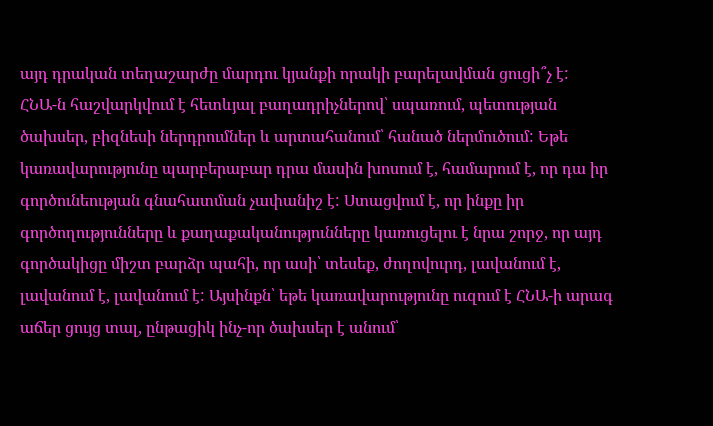այդ դրական տեղաշարժը մարդու կյանքի որակի բարելավման ցուցի՞չ է:
ՀՆԱ-ն հաշվարկվում է հետևյալ բաղադրիչներով՝ սպառում, պետության ծախսեր, բիզնեսի ներդրումներ և արտահանում՝ հանած ներմուծում: Եթե կառավարությունը պարբերաբար դրա մասին խոսում է, համարում է, որ դա իր գործունեության գնահատման չափանիշ է: Ստացվում է, որ ինքը իր գործողությունները և քաղաքականությունները կառուցելու է նրա շորջ, որ այդ գործակիցը միշտ բարձր պահի, որ ասի՝ տեսեք, ժողովուրդ, լավանում է, լավանում է, լավանում է: Այսինքն՝ եթե կառավարությունը ուզում է ՀՆԱ-ի արագ աճեր ցույց տալ, ընթացիկ ինչ-որ ծախսեր է անում՝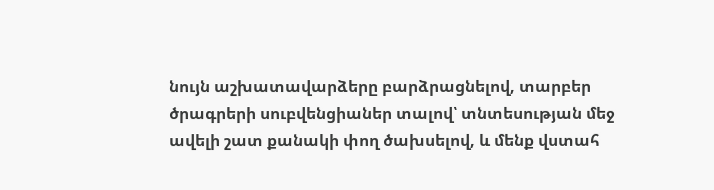նույն աշխատավարձերը բարձրացնելով, տարբեր ծրագրերի սուբվենցիաներ տալով՝ տնտեսության մեջ ավելի շատ քանակի փող ծախսելով, և մենք վստահ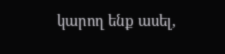կարող ենք ասել,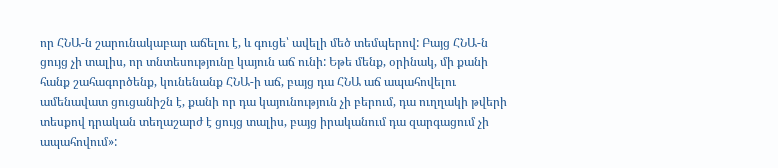որ ՀՆԱ-ն շարունակաբար աճելու է, և գուցե՝ ավելի մեծ տեմպերով: Բայց ՀՆԱ-ն ցույց չի տալիս, որ տնտեսությունը կայուն աճ ունի: Եթե մենք, օրինակ, մի քանի հանք շահագործենք, կունենանք ՀՆԱ-ի աճ, բայց դա ՀՆԱ աճ ապահովելու ամենավատ ցուցանիշն է, քանի որ դա կայունություն չի բերում, դա ուղղակի թվերի տեսքով դրական տեղաշարժ է ցույց տալիս, բայց իրականում դա զարգացում չի ապահովում»: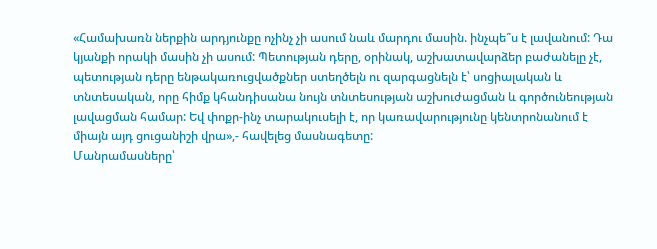«Համախառն ներքին արդյունքը ոչինչ չի ասում նաև մարդու մասին. ինչպե՞ս է լավանում: Դա կյանքի որակի մասին չի ասում: Պետության դերը, օրինակ, աշխատավարձեր բաժանելը չէ, պետության դերը ենթակառուցվածքներ ստեղծելն ու զարգացնելն է՝ սոցիալական և տնտեսական, որը հիմք կհանդիսանա նույն տնտեսության աշխուժացման և գործունեության լավացման համար: Եվ փոքր-ինչ տարակուսելի է, որ կառավարությունը կենտրոնանում է միայն այդ ցուցանիշի վրա»,- հավելեց մասնագետը:
Մանրամասները՝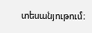տեսանյութում։